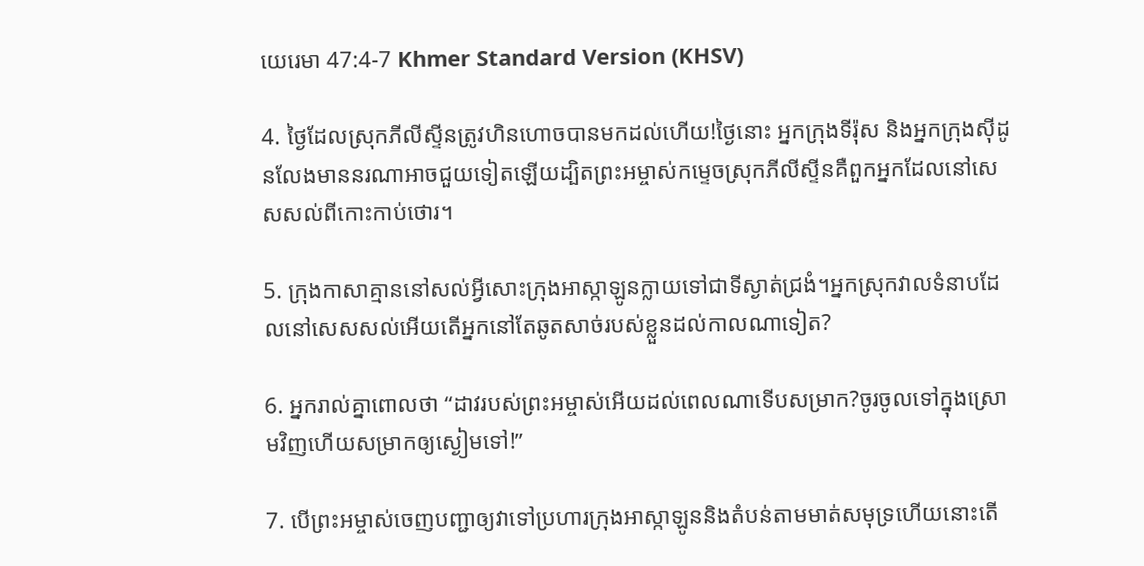យេរេមា 47:4-7 Khmer Standard Version (KHSV)

4. ថ្ងៃដែលស្រុកភីលីស្ទីនត្រូវហិន‌ហោចបានមកដល់ហើយ!ថ្ងៃនោះ អ្នកក្រុងទីរ៉ុស និងអ្នកក្រុងស៊ីដូនលែងមាននរណាអាចជួយទៀតឡើយដ្បិតព្រះ‌អម្ចាស់កម្ទេចស្រុកភីលីស្ទីនគឺពួកអ្នកដែលនៅសេស‌សល់ពីកោះកាប់‌ថោរ។

5. ក្រុងកាសាគ្មាននៅសល់អ្វីសោះក្រុងអាស្កា‌ឡូនក្លាយទៅជាទីស្ងាត់ជ្រងំ។អ្នកស្រុកវាលទំនាបដែលនៅសេស‌សល់អើយតើអ្នកនៅតែឆូតសាច់របស់ខ្លួនដល់កាលណាទៀត?

6. អ្នករាល់គ្នាពោលថា “ដាវរបស់ព្រះ‌អម្ចាស់អើយដល់ពេលណាទើបសម្រាក?ចូរចូលទៅក្នុងស្រោមវិញហើយសម្រាកឲ្យស្ងៀមទៅ!”

7. បើព្រះ‌អម្ចាស់ចេញបញ្ជាឲ្យវាទៅប្រហារក្រុងអាស្កា‌ឡូននិងតំបន់តាមមាត់សមុទ្រហើយនោះតើ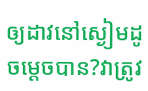ឲ្យដាវនៅស្ងៀមដូចម្ដេចបាន?វាត្រូវ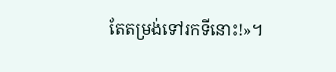តែតម្រង់ទៅរកទីនោះ!»។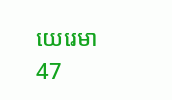យេរេមា 47